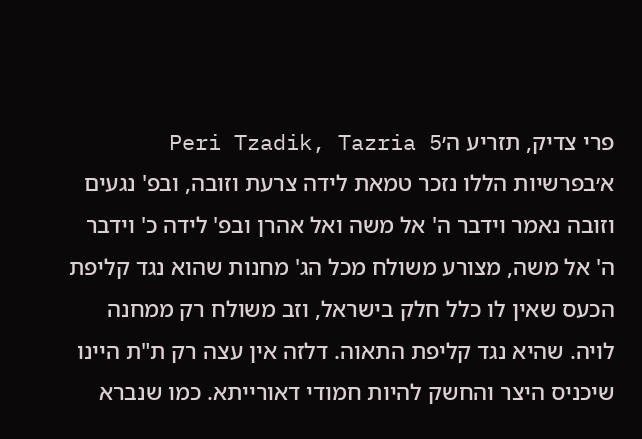פרי צדיק, תזריע ה׳Peri Tzadik, Tazria 5
א׳בפרשיות הללו נזכר טמאת לידה צרעת וזובה, ובפ' נגעים וזובה נאמר וידבר ה' אל משה ואל אהרן ובפ' לידה כ' וידבר ה' אל משה, מצורע משולח מכל הג' מחנות שהוא נגד קליפת הכעס שאין לו כלל חלק בישראל, וזב משולח רק ממחנה לויה. שהיא נגד קליפת התאוה. דלזה אין עצה רק ת"ת היינו שיכניס היצר והחשק להיות חמודי דאורייתא. כמו שנברא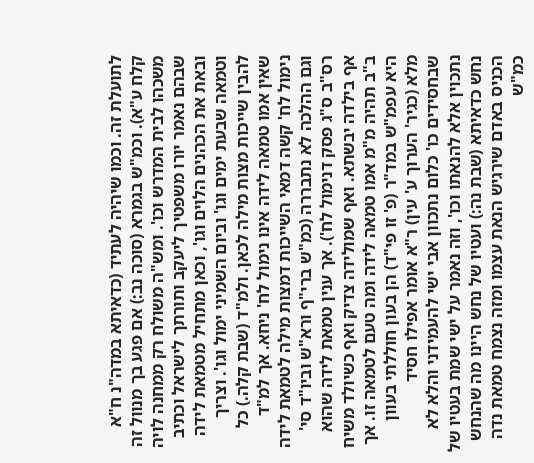לתועלת זה. וכמו שיהיה לעתיד (כדאיתא במדה"נ ח"א קלח ע"א). וכמ"ש בגמרא (סוכה נב:) אם פגע בך מנוול זה משכהו לבית המדרש וכו'. ומש"ה משולח רק ממחנה לויה שבהם נאמר יורו משפטיך ליעקב ותורתך לישראל וכתיב ובאת את הכהנים הלוים וגו', וכאן מתחיל מטמאת לידה וטמאה שבעת ימים וגו' וביום השמיני ימול וגו'. וצריך להבין שייכות מצות מילה לכאן. ולמ"ד (שבת קלה.) כל שאין אמו טמאה לידה אינו נימול לח' ניחא. אך למ"ד נימול לח' קשה דמאי השייכות דמצות מילה לטמאת לידה וגם ההלכה לא נתבררה (כמ"ש ברי"ף ורא"ש וביו"ד סי' רס"ב ס"ג פסק דנימול לח'). אך ענין טמאת לידה שהוא אף בילדה יבשתא. ואף שמולידה צדיק ואף כשיולד משיח ב"ב תהיה מ"מ אמו טמאה לידה ומה טעם לטמאה זו. אך היא עפמ"ש במד"ר (פ' זו פי"ד) הן בעון חוללתי בעוון מלא (כגיר' הערוך ע' עין) ר"א אומר אפילו חסיד שבחסידים כו' כלום נתכוון אבי ישי להעמידני והלא לא נתכוין אלא להנאתו וכו', וזה נאמר על ישי שמת בעטיו של נחש כדאיתא (שבת נה:) ועטיו של נחש היינו מה שהנחש הכניס באדם שירגיש הנאת עצמו ומזה נצמח טמאת נדה כמ"ש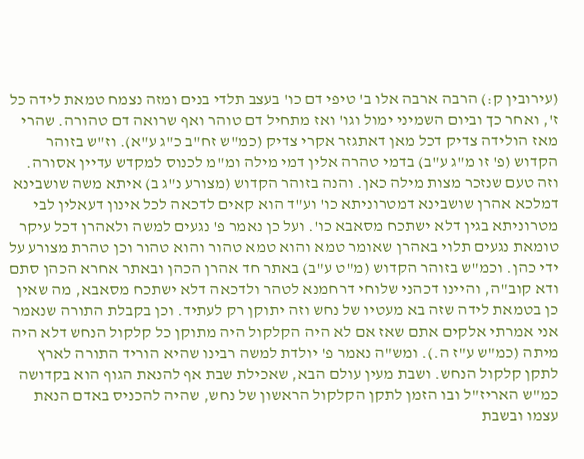(עירובין ק:) הרבה ארבה אלו ב' טיפי דם כו' בעצב תלדי בנים ומזה נצמח טמאת לידה כל ז', ואחר כך וביום השמיני ימול וגו' ואז מתחיל דם טוהר ואף שרואה דם טהורה. שהרי מאז הולידה צדיק דכל מאן דאתגזר אקרי צדיק (כמ"ש זח"ב כ"ג ע"א). וז"ש בזוהר הקדוש (פ' זו מ"ג ע"ב) בדמי טהרה אלין דמי מילה ומ"מ לכנוס למקדש עדיין אסורה. וזה טעם שנזכר מצות מילה כאן. והנה בזוהר הקדוש (מצורע נ"ג ב) איתא משה שושבינא דמלכא אהרן שושבינא דמטרוניתא כו' וע"ד הוא קאים לדכאה לכל אינון דעאלין לבי מטרוניתא בגין דלא ישתכח מסאבא כו'. ועל כן נאמר פ' נגעים למשה ולאהרן דכל עיקר טומאת נגעים תלוי באהרן שאומר טמא והוא טמא טהור והוא טהור וכן טהרת מצורע על ידי כהן. וכמ"ש בזוהר הקדוש (מ"ט ע"ב) באתר חד אהרן הכהן ובאתר אחרא הכהן סתם ודא קוב"ה, והיינו דכהני שלוחי דרחמנא לטהר ולדכאה דלא ישתכח מסאבא, מה שאין כן בטמאת לידה שזה בא מעטיו של נחש וזה יתוקן רק לעתיד. וכן בקבלת התורה שנאמר אני אמרתי אלקים אתם שאז אם לא היה הקלקול היה מתוקן כל קלקול הנחש דלא היה מיתה (כמ"ש ע"ז ה.). ומש"ה נאמר פ' יולדת למשה רבינו שהיא הוריד התורה לארץ לתקן קלקול הנחש. ושבת מעין עולם הבא, שאכילת שבת אף להנאת הגוף הוא בקדושה כמ"ש האריז"ל ובו הזמן לתקן הקלקול הראשון של נחש, שהיה להכניס באדם הנאת עצמו ובשבת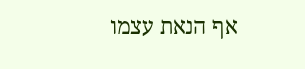אף הנאת עצמו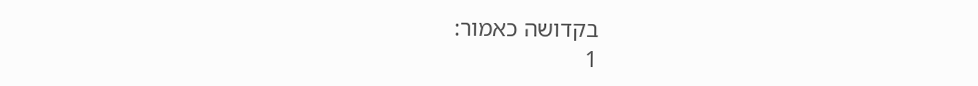בקדושה כאמור:
1